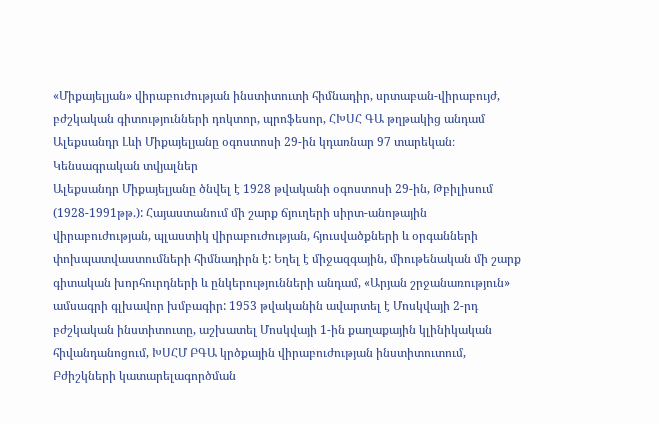«Միքայելյան» վիրաբուժության ինստիտուտի հիմնադիր, սրտաբան-վիրաբույժ, բժշկական գիտությունների դոկտոր, պրոֆեսոր, ՀԽՍՀ ԳԱ թղթակից անդամ Ալեքսանդր Լևի Միքայելյանը օգոստոսի 29-ին կդառնար 97 տարեկան։
Կենսագրական տվյալներ
Ալեքսանդր Միքայելյանը ծնվել է 1928 թվականի օգոստոսի 29-ին, Թբիլիսում (1928-1991թթ.): Հայաստանում մի շարք ճյուղերի սիրտ-անոթային վիրաբուժության, պլաստիկ վիրաբուժության, հյուսվածքների և օրգանների փոխպատվաստումների հիմնադիրն է: Եղել է միջազգային, միութենական մի շարք գիտական խորհուրդների և ընկերությունների անդամ, «Արյան շրջանառություն» ամսագրի գլխավոր խմբագիր: 1953 թվականին ավարտել է Մոսկվայի 2-րդ բժշկական ինստիտուտը, աշխատել Մոսկվայի 1-ին քաղաքային կլինիկական հիվանդանոցում, ԽՍՀՄ ԲԳԱ կրծքային վիրաբուժության ինստիտուտում, Բժիշկների կատարելագործման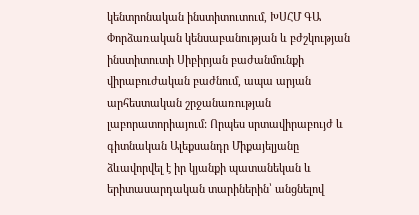կենտրոնական ինստիտուտում, ԽՍՀՄ ԳԱ Փորձառական կենսաբանության և բժշկության ինստիտուտի Սիբիրյան բաժանմունքի վիրաբուժական բաժնում, ապա արյան արհեստական շրջանառության լաբորատորիայում: Որպես սրտավիրաբույժ և գիտնական Ալեքսանդր Միքայելյանը ձևավորվել է իր կյանքի պատանեկան և երիտասարդական տարիներին՝ անցնելով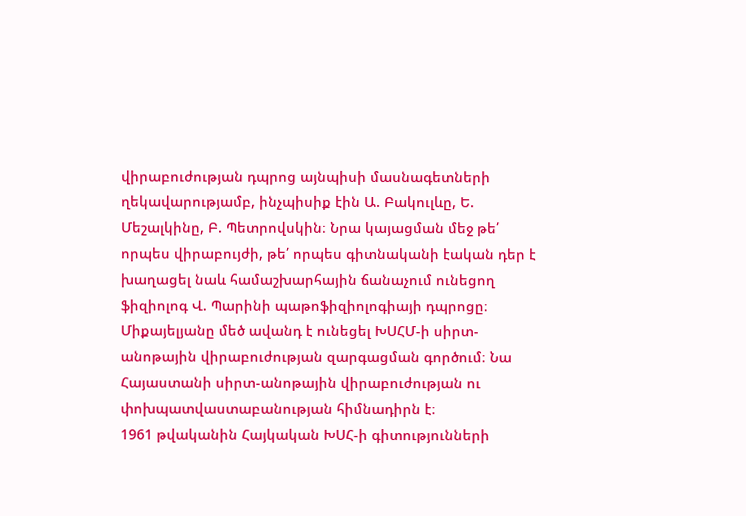վիրաբուժության դպրոց այնպիսի մասնագետների ղեկավարությամբ, ինչպիսիք էին Ա. Բակուլևը, Ե. Մեշալկինը, Բ. Պետրովսկին։ Նրա կայացման մեջ թե՛ որպես վիրաբույժի, թե՛ որպես գիտնականի էական դեր է խաղացել նաև համաշխարհային ճանաչում ունեցող ֆիզիոլոգ Վ. Պարինի պաթոֆիզիոլոգիայի դպրոցը։ Միքայելյանը մեծ ավանդ է ունեցել ԽՍՀՄ-ի սիրտ-անոթային վիրաբուժության զարգացման գործում։ Նա Հայաստանի սիրտ-անոթային վիրաբուժության ու փոխպատվաստաբանության հիմնադիրն է։
1961 թվականին Հայկական ԽՍՀ-ի գիտությունների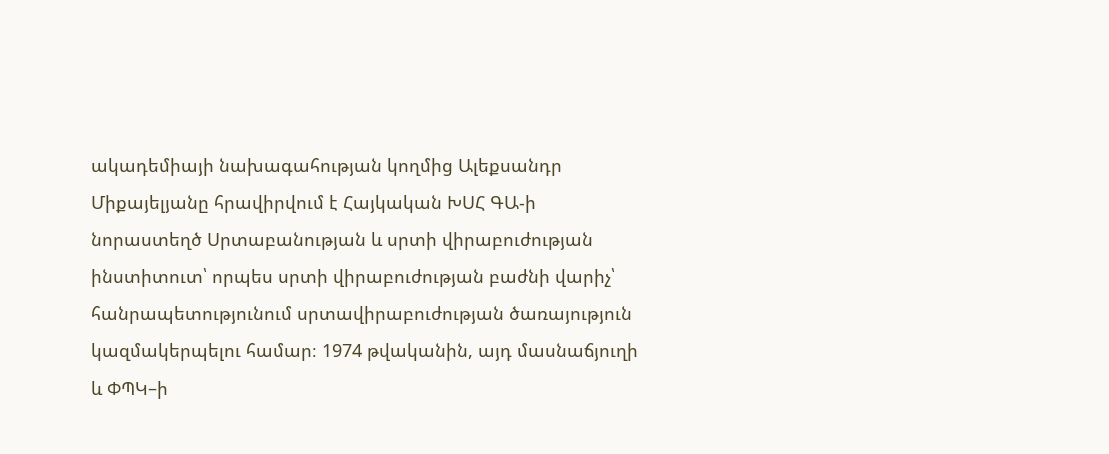ակադեմիայի նախագահության կողմից Ալեքսանդր Միքայելյանը հրավիրվում է Հայկական ԽՍՀ ԳԱ-ի նորաստեղծ Սրտաբանության և սրտի վիրաբուժության ինստիտուտ՝ որպես սրտի վիրաբուժության բաժնի վարիչ՝ հանրապետությունում սրտավիրաբուժության ծառայություն կազմակերպելու համար։ 1974 թվականին, այդ մասնաճյուղի և ՓՊԿ–ի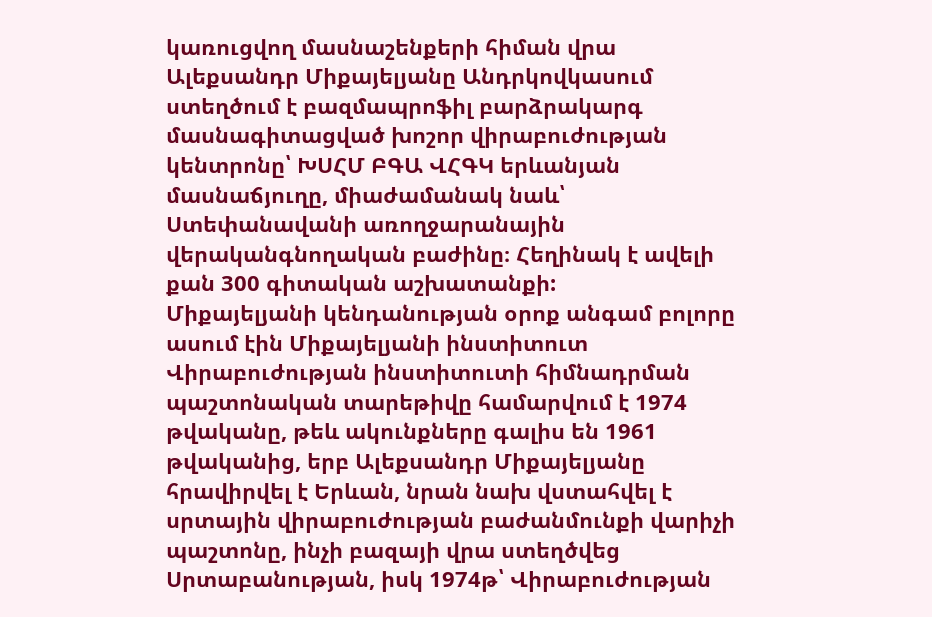կառուցվող մասնաշենքերի հիման վրա Ալեքսանդր Միքայելյանը Անդրկովկասում ստեղծում է բազմապրոֆիլ բարձրակարգ մասնագիտացված խոշոր վիրաբուժության կենտրոնը՝ ԽՍՀՄ ԲԳԱ ՎՀԳԿ երևանյան մասնաճյուղը, միաժամանակ նաև՝ Ստեփանավանի առողջարանային վերականգնողական բաժինը։ Հեղինակ է ավելի քան 300 գիտական աշխատանքի:
Միքայելյանի կենդանության օրոք անգամ բոլորը ասում էին Միքայելյանի ինստիտուտ
Վիրաբուժության ինստիտուտի հիմնադրման պաշտոնական տարեթիվը համարվում է 1974 թվականը, թեև ակունքները գալիս են 1961 թվականից, երբ Ալեքսանդր Միքայելյանը հրավիրվել է Երևան, նրան նախ վստահվել է սրտային վիրաբուժության բաժանմունքի վարիչի պաշտոնը, ինչի բազայի վրա ստեղծվեց Սրտաբանության, իսկ 1974թ՝ Վիրաբուժության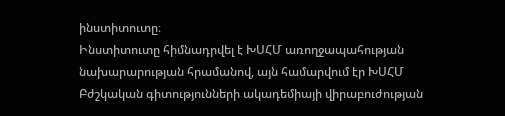ինստիտուտը։
Ինստիտուտը հիմնադրվել է ԽՍՀՄ առողջապահության նախարարության հրամանով, այն համարվում էր ԽՍՀՄ Բժշկական գիտությունների ակադեմիայի վիրաբուժության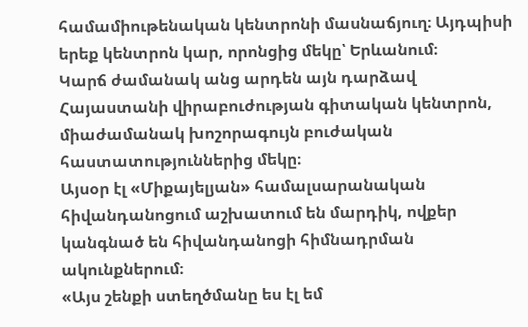համամիութենական կենտրոնի մասնաճյուղ։ Այդպիսի երեք կենտրոն կար, որոնցից մեկը՝ Երևանում։
Կարճ ժամանակ անց արդեն այն դարձավ Հայաստանի վիրաբուժության գիտական կենտրոն, միաժամանակ խոշորագույն բուժական հաստատություններից մեկը։
Այսօր էլ «Միքայելյան» համալսարանական հիվանդանոցում աշխատում են մարդիկ, ովքեր կանգնած են հիվանդանոցի հիմնադրման ակունքներում։
«Այս շենքի ստեղծմանը ես էլ եմ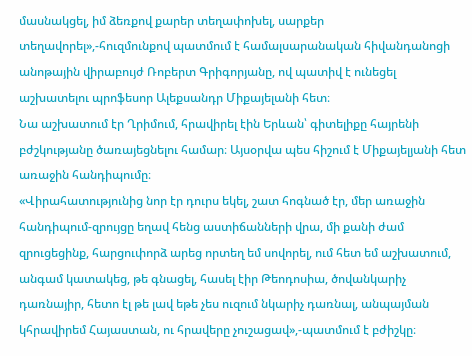մասնակցել, իմ ձեռքով քարեր տեղափոխել, սարքեր տեղավորել»,-հուզմունքով պատմում է համալսարանական հիվանդանոցի անոթային վիրաբույժ Ռոբերտ Գրիգորյանը, ով պատիվ է ունեցել աշխատելու պրոֆեսոր Ալեքսանդր Միքայելանի հետ։
Նա աշխատում էր Ղրիմում, հրավիրել էին Երևան՝ գիտելիքը հայրենի բժշկությանը ծառայեցնելու համար։ Այսօրվա պես հիշում է Միքայելյանի հետ առաջին հանդիպումը։
«Վիրահատությունից նոր էր դուրս եկել, շատ հոգնած էր, մեր առաջին հանդիպում-զրույցը եղավ հենց աստիճանների վրա, մի քանի ժամ զրուցեցինք, հարցուփորձ արեց որտեղ եմ սովորել, ում հետ եմ աշխատում, անգամ կատակեց, թե գնացել, հասել էիր Թեոդոսիա, ծովանկարիչ դառնայիր, հետո էլ թե լավ եթե չես ուզում նկարիչ դառնալ, անպայման կհրավիրեմ Հայաստան, ու հրավերը չուշացավ»,-պատմում է բժիշկը։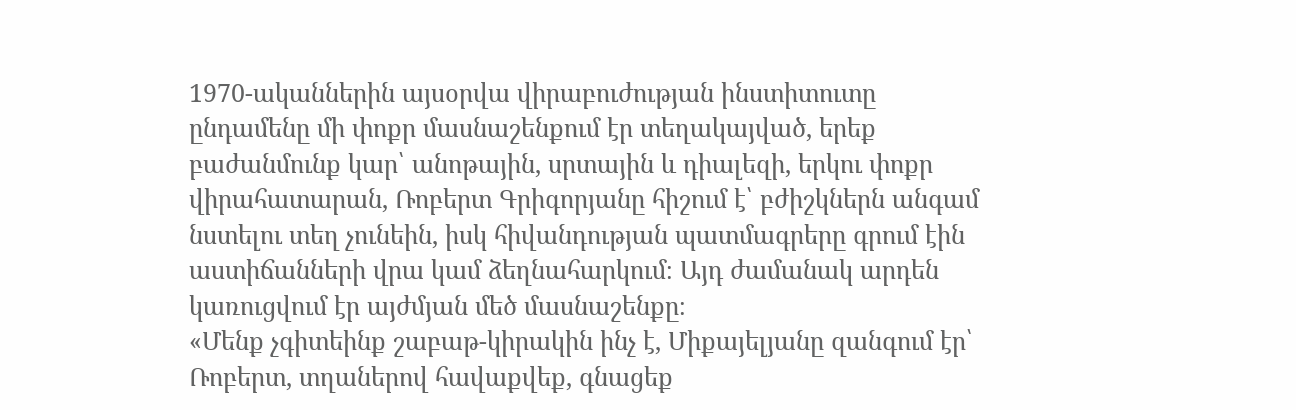1970-ականներին այսօրվա վիրաբուժության ինստիտուտը ընդամենը մի փոքր մասնաշենքում էր տեղակայված, երեք բաժանմունք կար՝ անոթային, սրտային և դիալեզի, երկու փոքր վիրահատարան, Ռոբերտ Գրիգորյանը հիշում է՝ բժիշկներն անգամ նստելու տեղ չունեին, իսկ հիվանդության պատմագրերը գրում էին աստիճանների վրա կամ ձեղնահարկում։ Այդ ժամանակ արդեն կառուցվում էր այժմյան մեծ մասնաշենքը։
«Մենք չգիտեինք շաբաթ-կիրակին ինչ է, Միքայելյանը զանգում էր՝ Ռոբերտ, տղաներով հավաքվեք, գնացեք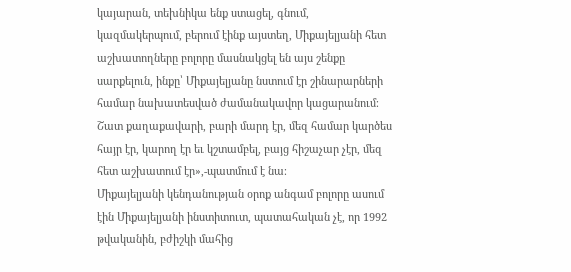կայարան, տեխնիկա ենք ստացել, գնում, կազմակերպում, բերում էինք այստեղ, Միքայելյանի հետ աշխատողները բոլորը մասնակցել են այս շենքը սարքելուն, ինքը՝ Միքայելյանը նստում էր շինարարների համար նախատեսված ժամանակավոր կացարանում։ Շատ քաղաքավարի, բարի մարդ էր, մեզ համար կարծես հայր էր, կարող էր եւ կշտամբել, բայց հիշաչար չէր, մեզ հետ աշխատում էր»,-պատմում է նա։
Միքայելյանի կենդանության օրոք անգամ բոլորը ասում էին Միքայելյանի ինստիտուտ, պատահական չէ, որ 1992 թվականին, բժիշկի մահից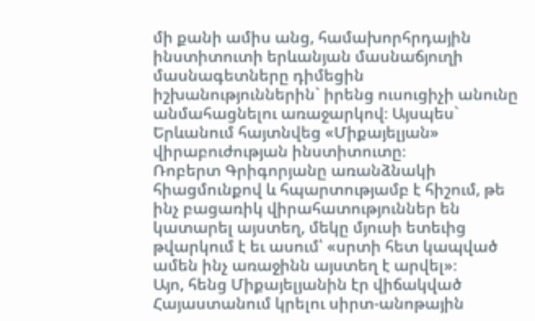մի քանի ամիս անց, համախորհրդային ինստիտուտի երևանյան մասնաճյուղի մասնագետները դիմեցին իշխանություններին` իրենց ուսուցիչի անունը անմահացնելու առաջարկով։ Այսպես` Երևանում հայտնվեց «Միքայելյան» վիրաբուժության ինստիտուտը։
Ռոբերտ Գրիգորյանը առանձնակի հիացմունքով և հպարտությամբ է հիշում, թե ինչ բացառիկ վիրահատություններ են կատարել այստեղ, մեկը մյուսի ետեւից թվարկում է եւ ասում՝ «սրտի հետ կապված ամեն ինչ առաջինն այստեղ է արվել»։
Այո, հենց Միքայելյանին էր վիճակված Հայաստանում կրելու սիրտ-անոթային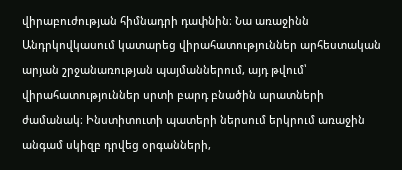վիրաբուժության հիմնադրի դափնին։ Նա առաջինն Անդրկովկասում կատարեց վիրահատություններ արհեստական արյան շրջանառության պայմաններում, այդ թվում՝ վիրահատություններ սրտի բարդ բնածին արատների ժամանակ։ Ինստիտուտի պատերի ներսում երկրում առաջին անգամ սկիզբ դրվեց օրգանների,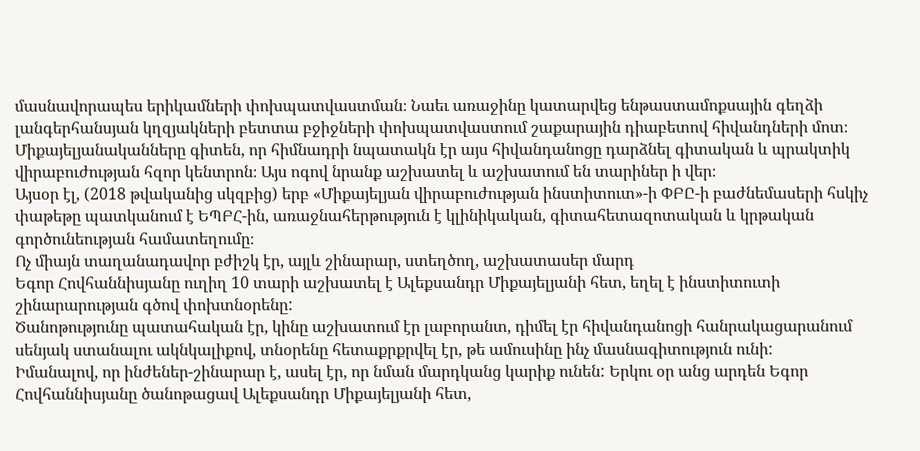մասնավորապես երիկամների փոխպատվաստման։ Նաեւ առաջինը կատարվեց ենթաստամոքսային գեղձի լանգերհանսյան կղզյակների բետտա բջիջների փոխպատվաստում շաքարային դիաբետով հիվանդների մոտ։
Միքայելյանականները գիտեն, որ հիմնադրի նպատակն էր այս հիվանդանոցը դարձնել գիտական և պրակտիկ վիրաբուժության հզոր կենտրոն։ Այս ոգով նրանք աշխատել և աշխատում են տարիներ ի վեր։
Այսօր էլ, (2018 թվականից սկզբից) երբ «Միքայելյան վիրաբուժության ինստիտուտ»-ի ՓԲԸ-ի բաժնեմասերի հսկիչ փաթեթը պատկանում է ԵՊԲՀ-ին, առաջնահերթություն է կլինիկական, գիտահետազոտական և կրթական գործունեության համատեղումը։
Ոչ միայն տաղանադավոր բժիշկ էր, այլև շինարար, ստեղծող, աշխատասեր մարդ
Եգոր Հովհաննիսյանը ուղիղ 10 տարի աշխատել է Ալեքսանդր Միքայելյանի հետ, եղել է ինստիտուտի շինարարության գծով փոխտնօրենը:
Ծանոթությունը պատահական էր, կինը աշխատում էր լաբորանտ, դիմել էր հիվանդանոցի հանրակացարանում սենյակ ստանալու ակնկալիքով, տնօրենը հետաքրքրվել էր, թե ամուսինը ինչ մասնագիտություն ունի:
Իմանալով, որ ինժեներ-շինարար է, ասել էր, որ նման մարդկանց կարիք ունեն: Երկու օր անց արդեն Եգոր Հովհաննիսյանը ծանոթացավ Ալեքսանդր Միքայելյանի հետ,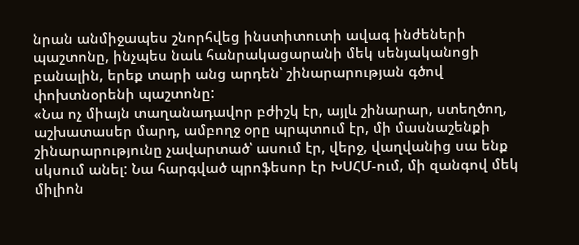նրան անմիջապես շնորհվեց ինստիտուտի ավագ ինժեների պաշտոնը, ինչպես նաև հանրակացարանի մեկ սենյականոցի բանալին, երեք տարի անց արդեն՝ շինարարության գծով փոխտնօրենի պաշտոնը:
«Նա ոչ միայն տաղանադավոր բժիշկ էր, այլև շինարար, ստեղծող, աշխատասեր մարդ, ամբողջ օրը պրպտում էր, մի մասնաշենքի շինարարությունը չավարտած՝ ասում էր, վերջ, վաղվանից սա ենք սկսում անել: Նա հարգված պրոֆեսոր էր ԽՍՀՄ-ում, մի զանգով մեկ միլիոն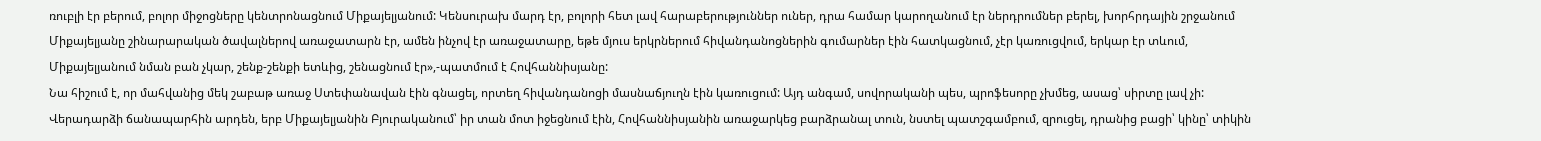ռուբլի էր բերում, բոլոր միջոցները կենտրոնացնում Միքայելյանում: Կենսուրախ մարդ էր, բոլորի հետ լավ հարաբերություններ ուներ, դրա համար կարողանում էր ներդրումներ բերել, խորհրդային շրջանում Միքայելյանը շինարարական ծավալներով առաջատարն էր, ամեն ինչով էր առաջատարը, եթե մյուս երկրներում հիվանդանոցներին գումարներ էին հատկացնում, չէր կառուցվում, երկար էր տևում, Միքայելյանում նման բան չկար, շենք-շենքի ետևից, շենացնում էր»,-պատմում է Հովհաննիսյանը:
Նա հիշում է, որ մահվանից մեկ շաբաթ առաջ Ստեփանավան էին գնացել, որտեղ հիվանդանոցի մասնաճյուղն էին կառուցում: Այդ անգամ, սովորականի պես, պրոֆեսորը չխմեց, ասաց՝ սիրտը լավ չի: Վերադարձի ճանապարհին արդեն, երբ Միքայելյանին Բյուրականում՝ իր տան մոտ իջեցնում էին, Հովհաննիսյանին առաջարկեց բարձրանալ տուն, նստել պատշգամբում, զրուցել, դրանից բացի՝ կինը՝ տիկին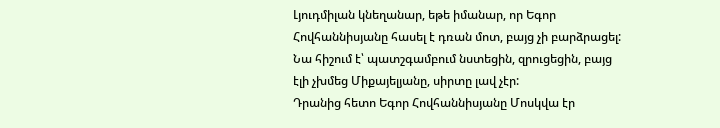Լյուդմիլան կնեղանար, եթե իմանար, որ Եգոր Հովհաննիսյանը հասել է դռան մոտ, բայց չի բարձրացել: Նա հիշում է՝ պատշգամբում նստեցին, զրուցեցին, բայց էլի չխմեց Միքայելյանը, սիրտը լավ չէր:
Դրանից հետո Եգոր Հովհաննիսյանը Մոսկվա էր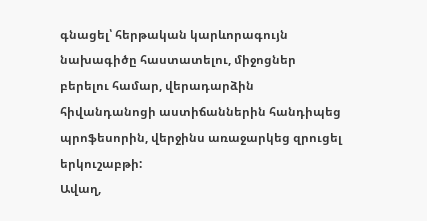գնացել՝ հերթական կարևորագույն նախագիծը հաստատելու, միջոցներ բերելու համար, վերադարձին հիվանդանոցի աստիճաններին հանդիպեց պրոֆեսորին, վերջինս առաջարկեց զրուցել երկուշաբթի:
Ավաղ,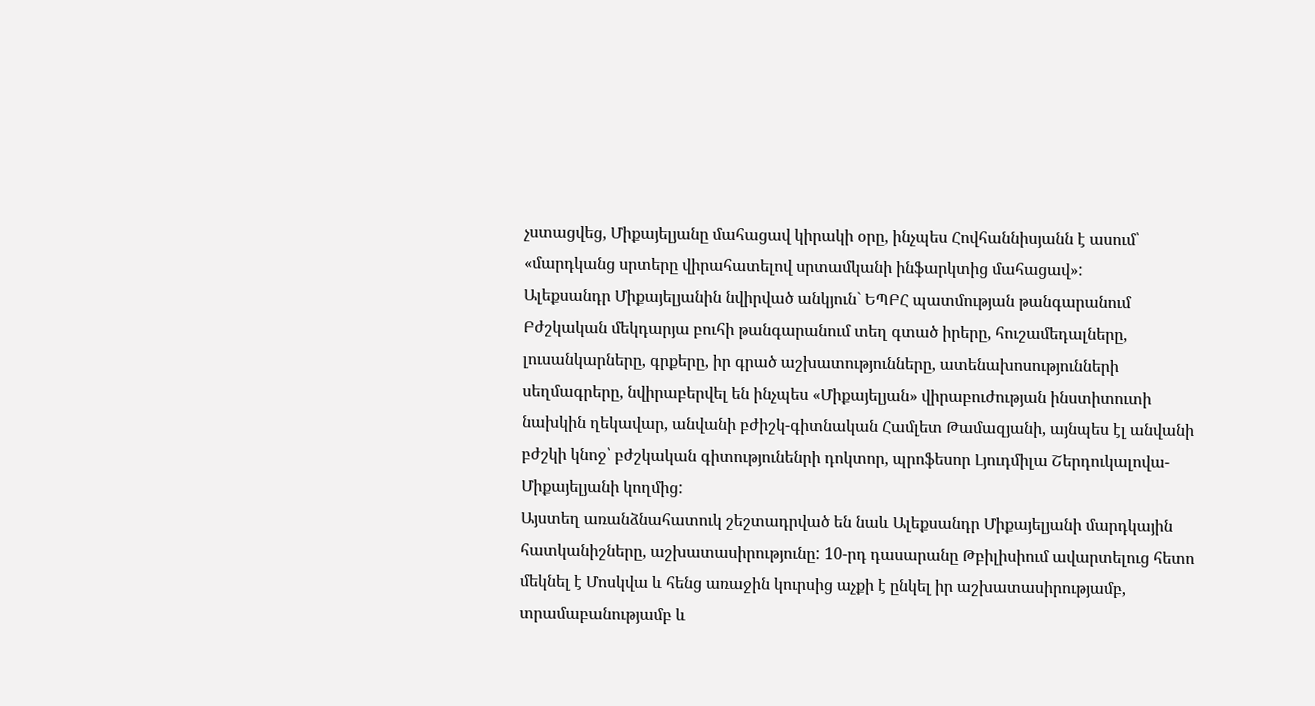չստացվեց, Միքայելյանը մահացավ կիրակի օրը, ինչպես Հովհաննիսյանն է ասում՝ «մարդկանց սրտերը վիրահատելով սրտամկանի ինֆարկտից մահացավ»:
Ալեքսանդր Միքայելյանին նվիրված անկյուն` ԵՊԲՀ պատմության թանգարանում
Բժշկական մեկդարյա բուհի թանգարանում տեղ գտած իրերը, հուշամեդալները, լուսանկարները, գրքերը, իր գրած աշխատությունները, ատենախոսությունների սեղմագրերը, նվիրաբերվել են ինչպես «Միքայելյան» վիրաբուժության ինստիտուտի նախկին ղեկավար, անվանի բժիշկ-գիտնական Համլետ Թամազյանի, այնպես էլ անվանի բժշկի կնոջ՝ բժշկական գիտությունենրի դոկտոր, պրոֆեսոր Լյուդմիլա Շերդուկալովա-Միքայելյանի կողմից:
Այստեղ առանձնահատուկ շեշտադրված են նաև Ալեքսանդր Միքայելյանի մարդկային հատկանիշները, աշխատասիրությունը: 10-րդ դասարանը Թբիլիսիում ավարտելուց հետո մեկնել է Մոսկվա և հենց առաջին կուրսից աչքի է ընկել իր աշխատասիրությամբ, տրամաբանությամբ և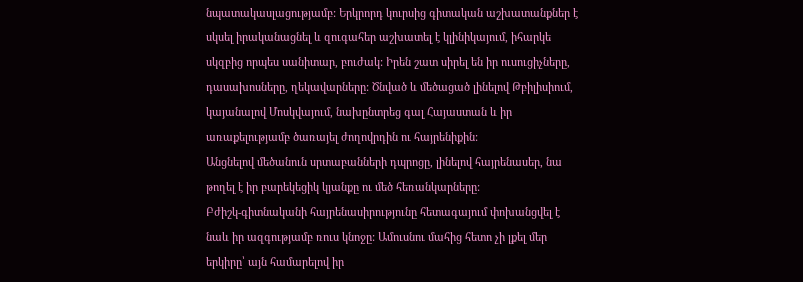նպատակասլացությամբ: Երկրորդ կուրսից գիտական աշխատանքներ է սկսել իրականացնել և զուգահեր աշխատել է կլինիկայում, իհարկե սկզբից որպես սանիտար, բուժակ: Իրեն շատ սիրել են իր ուսուցիչները, դասախոսները, ղեկավարները: Ծնված և մեծացած լինելով Թբիլիսիում, կայանալով Մոսկվայում, նախընտրեց գալ Հայաստան և իր առաքելությամբ ծառայել ժողովրդին ու հայրենիքին:
Անցնելով մեծանուն սրտաբանների դպրոցը, լինելով հայրենասեր, նա թողել է իր բարեկեցիկ կյանքը ու մեծ հեռանկարները:
Բժիշկ-գիտնականի հայրենասիրությունը հետագայում փոխանցվել է նաև իր ազգությամբ ռուս կնոջը: Ամուսնու մահից հետո չի լքել մեր երկիրը՝ այն համարելով իր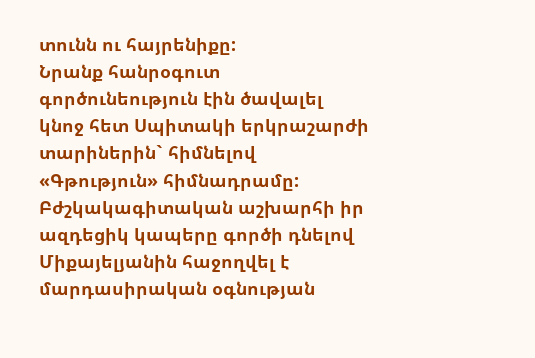տունն ու հայրենիքը:
Նրանք հանրօգուտ գործունեություն էին ծավալել կնոջ հետ Սպիտակի երկրաշարժի տարիներին` հիմնելով «Գթություն» հիմնադրամը: Բժշկակագիտական աշխարհի իր ազդեցիկ կապերը գործի դնելով Միքայելյանին հաջողվել է մարդասիրական օգնության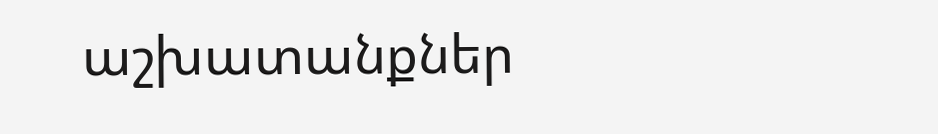աշխատանքներ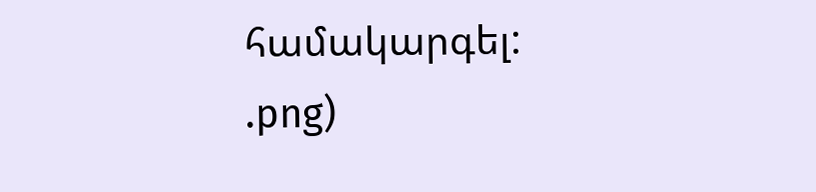համակարգել:
.png)